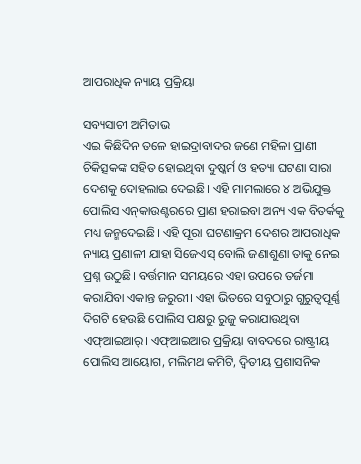ଆପରାଧିକ ନ୍ୟାୟ ପ୍ରକ୍ରିୟା

ସବ୍ୟସାଚୀ ଅମିତାଭ
ଏଇ କିଛିଦିନ ତଳେ ହାଇଦ୍ରାବାଦର ଜଣେ ମହିଳା ପ୍ରାଣୀ ଚିକିତ୍ସକଙ୍କ ସହିତ ହୋଇଥିବା ଦୁଷ୍କର୍ମ ଓ ହତ୍ୟା ଘଟଣା ସାରା ଦେଶକୁ ଦୋହଲାଇ ଦେଇଛି। ଏହି ମାମଲାରେ ୪ ଅଭିଯୁକ୍ତ ପୋଲିସ ଏନ୍‌କାଉଣ୍ଟରରେ ପ୍ରାଣ ହରାଇବା ଅନ୍ୟ ଏକ ବିତର୍କକୁ ମଧ୍ୟ ଜନ୍ମଦେଇଛି। ଏହି ପୂରା ଘଟଣାକ୍ରମ ଦେଶର ଆପରାଧିକ ନ୍ୟାୟ ପ୍ରଣାଳୀ ଯାହା ସିଜେଏସ୍‌ ବୋଲି ଜଣାଶୁଣା ତାକୁ ନେଇ ପ୍ରଶ୍ନ ଉଠୁଛି। ବର୍ତ୍ତମାନ ସମୟରେ ଏହା ଉପରେ ତର୍ଜମା କରାଯିବା ଏକାନ୍ତ ଜରୁରୀ। ଏହା ଭିତରେ ସବୁଠାରୁ ଗୁରୁତ୍ୱପୂର୍ଣ୍ଣ ଦିଗଟି ହେଉଛି ପୋଲିସ ପକ୍ଷରୁ ରୁଜୁ କରାଯାଉଥିବା ଏଫ୍‌ଆଇଆର୍‌। ଏଫ୍‌ଆଇଆର ପ୍ରକ୍ରିୟା ବାବଦରେ ରାଷ୍ଟ୍ରୀୟ ପୋଲିସ ଆୟୋଗ, ମଲିମଥ କମିଟି, ଦ୍ୱିତୀୟ ପ୍ରଶାସନିକ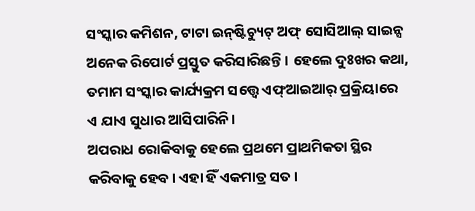ସଂସ୍କାର କମିଶନ, ଟାଟା ଇନ୍‌ଷ୍ଟିଚ୍ୟୁଟ୍‌ ଅଫ୍‌ ସୋସିଆଲ୍‌ ସାଇନ୍ସ ଅନେକ ରିପୋର୍ଟ ପ୍ରସ୍ତୁତ କରିସାରିଛନ୍ତି। ହେଲେ ଦୁଃଖର କଥା, ତମାମ ସଂସ୍କାର କାର୍ଯ୍ୟକ୍ରମ ସତ୍ତ୍ୱେ ଏଫ୍‌ଆଇଆର୍‌ ପ୍ରକ୍ରିୟାରେ ଏ ଯାଏ ସୁଧାର ଆସିପାରିନି।
ଅପରାଧ ରୋକିବାକୁ ହେଲେ ପ୍ରଥମେ ପ୍ରାଥମିକତା ସ୍ଥିର କରିବାକୁ ହେବ। ଏହା ହିଁ ଏକମାତ୍ର ସତ।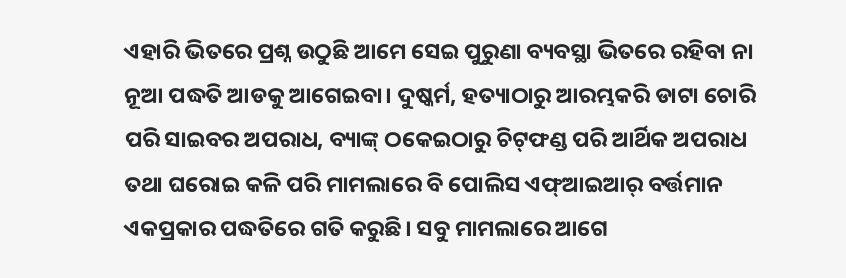ଏହାରି ଭିତରେ ପ୍ରଶ୍ନ ଉଠୁଛି ଆମେ ସେଇ ପୁରୁଣା ବ୍ୟବସ୍ଥା ଭିତରେ ରହିବା ନା ନୂଆ ପଦ୍ଧତି ଆଡକୁ ଆଗେଇବା। ଦୁଷ୍କର୍ମ, ହତ୍ୟାଠାରୁ ଆରମ୍ଭକରି ଡାଟା ଚୋରି ପରି ସାଇବର ଅପରାଧ, ବ୍ୟାଙ୍କ୍‌ ଠକେଇଠାରୁ ଚିଟ୍‌ଫଣ୍ଡ ପରି ଆର୍ଥିକ ଅପରାଧ ତଥା ଘରୋଇ କଳି ପରି ମାମଲାରେ ବି ପୋଲିସ ଏଫ୍‌ଆଇଆର୍‌ ବର୍ତ୍ତମାନ ଏକପ୍ରକାର ପଦ୍ଧତିରେ ଗତି କରୁଛି। ସବୁ ମାମଲାରେ ଆଗେ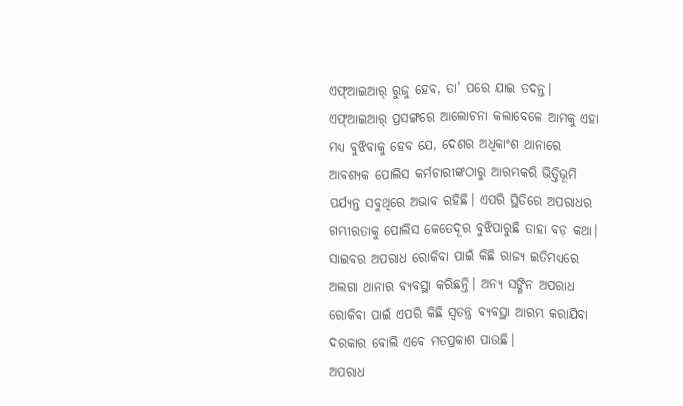ଏଫ୍‌ଆଇଆର୍‌ ରୁଜୁ ହେବ, ତା’ ପରେ ଯାଇ ତଦନ୍ତ।
ଏଫ୍‌ଆଇଆର୍‌ ପ୍ରସଙ୍ଗରେ ଆଲୋଚନା କଲାବେଳେ ଆମକୁ ଏହା ମଧ୍ୟ ବୁଝିବାକୁ ହେବ ଯେ, ଦେଶର ଅଧିକାଂଶ ଥାନାରେ ଆବଶ୍ୟକ ପୋଲିସ କର୍ମଚାରୀଙ୍କଠାରୁ ଆରମ୍ଭକରି ଭିତ୍ତିଭୂମି ପର୍ଯ୍ୟନ୍ତ ସବୁଥିରେ ଅଭାବ ରହିଛି। ଏପରି ସ୍ଥିତିରେ ଅପରାଧର ଗମ୍ଭୀରତାକୁ ପୋଲିସ କେତେଦୂର ବୁଝିପାରୁଛି ତାହା ବଡ଼ କଥା। ସାଇବର ଅପରାଧ ରୋକିବା ପାଇଁ କିଛି ରାଜ୍ୟ ଇତିମଧ୍ୟରେ ଅଲଗା ଥାନାର ବ୍ୟବସ୍ଥା କରିଛନ୍ତି। ଅନ୍ୟ ସଙ୍ଗିନ ଅପରାଧ ରୋକିବା ପାଇଁ ଏପରି କିଛି ସ୍ବତନ୍ତ୍ର ବ୍ୟବସ୍ଥା ଆରମ୍ଭ କରାଯିବା ଦରକାର ବୋଲି ଏବେ ମତପ୍ରକାଶ ପାଉଛି।
ଅପରାଧ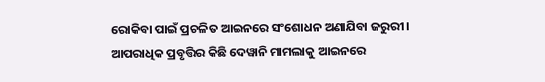ରୋକିବା ପାଇଁ ପ୍ରଚଳିତ ଆଇନରେ ସଂଶୋଧନ ଅଣାଯିବା ଜରୁରୀ। ଆପରାଧିକ ପ୍ରବୃତ୍ତିର କିଛି ଦେୱାନି ମାମଲାକୁ ଆଇନରେ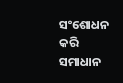ସଂଶୋଧନ କରି ସମାଧାନ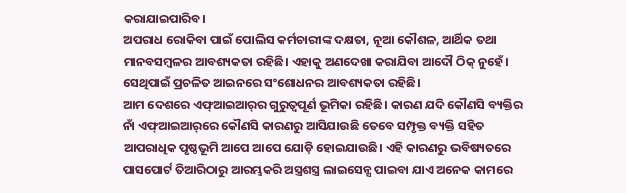କରାଯାଇପାରିବ।
ଅପରାଧ ରୋକିବା ପାଇଁ ପୋଲିସ କର୍ମଚାରୀଙ୍କ ଦକ୍ଷତା, ନୂଆ କୌଶଳ, ଆର୍ଥିକ ତଥା ମାନବସମ୍ବଳର ଆବଶ୍ୟକତା ରହିଛି। ଏହାକୁ ଅଣଦେଖା କରାଯିବା ଆଦୌ ଠିକ୍‌ ନୁହେଁ। ସେଥିପାଇଁ ପ୍ରଚଳିତ ଆଇନରେ ସଂଶୋଧନର ଆବଶ୍ୟକତା ରହିଛି।
ଆମ ଦେଶରେ ଏଫ୍‌ଆଇଆର୍‌ର ଗୁରୁତ୍ୱପୂର୍ଣ ଭୂମିକା ରହିଛି। କାରଣ ଯଦି କୌଣସି ବ୍ୟକ୍ତିର ନାଁ ଏଫ୍‌ଆଇଆର୍‌ରେ କୌଣସି କାରଣରୁ ଆସିଯାଉଛି ତେବେ ସମ୍ପୃକ୍ତ ବ୍ୟକ୍ତି ସହିତ ଆପରାଧିକ ପୃଷ୍ଠଭୂମି ଆପେ ଆପେ ଯୋଡ଼ି ହୋଇଯାଉଛି। ଏହି କାରଣରୁ ଭବିଷ୍ୟତରେ ପାସପୋର୍ଟ ତିଆରିଠାରୁ ଆରମ୍ଭକରି ଅସ୍ତ୍ରଶସ୍ତ୍ର ଲାଇସେନ୍ସ ପାଇବା ଯାଏ ଅନେକ କାମରେ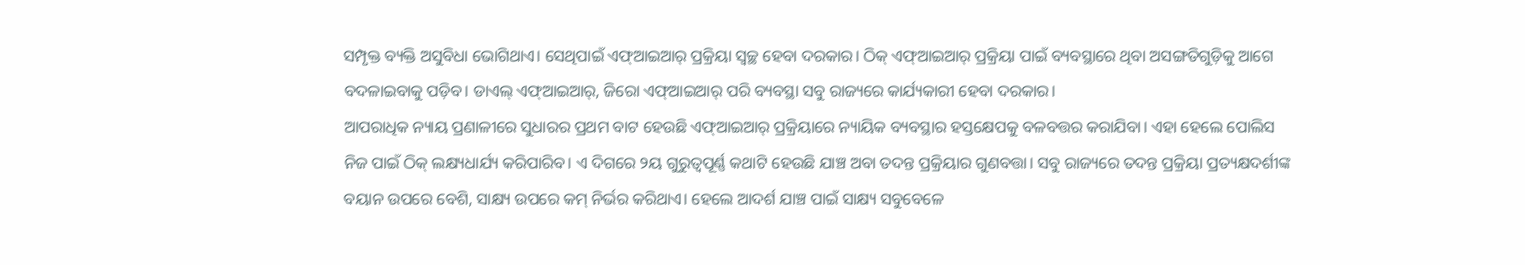ସମ୍ପୃକ୍ତ ବ୍ୟକ୍ତି ଅସୁବିଧା ଭୋଗିଥାଏ। ସେଥିପାଇଁ ଏଫ୍‌ଆଇଆର୍‌ ପ୍ରକ୍ରିୟା ସ୍ବଚ୍ଛ ହେବା ଦରକାର। ଠିକ୍‌ ଏଫ୍‌ଆଇଆର୍‌ ପ୍ରକ୍ରିୟା ପାଇଁ ବ୍ୟବସ୍ଥାରେ ଥିବା ଅସଙ୍ଗତିଗୁଡ଼ିକୁ ଆଗେ ବଦଳାଇବାକୁ ପଡ଼ିବ। ଡାଏଲ୍‌ ଏଫ୍‌ଆଇଆର୍‌, ଜିରୋ ଏଫ୍‌ଆଇଆର୍‌ ପରି ବ୍ୟବସ୍ଥା ସବୁ ରାଜ୍ୟରେ କାର୍ଯ୍ୟକାରୀ ହେବା ଦରକାର।
ଆପରାଧିକ ନ୍ୟାୟ ପ୍ରଣାଳୀରେ ସୁଧାରର ପ୍ରଥମ ବାଟ ହେଉଛି ଏଫ୍‌ଆଇଆର୍‌ ପ୍ରକ୍ରିୟାରେ ନ୍ୟାୟିକ ବ୍ୟବସ୍ଥାର ହସ୍ତକ୍ଷେପକୁ ବଳବତ୍ତର କରାଯିବା। ଏହା ହେଲେ ପୋଲିସ ନିଜ ପାଇଁ ଠିକ୍‌ ଲକ୍ଷ୍ୟଧାର୍ଯ୍ୟ କରିପାରିବ। ଏ ଦିଗରେ ୨ୟ ଗୁରୁତ୍ୱପୂର୍ଣ୍ଣ କଥାଟି ହେଉଛି ଯାଞ୍ଚ ଅବା ତଦନ୍ତ ପ୍ରକ୍ରିୟାର ଗୁଣବତ୍ତା। ସବୁ ରାଜ୍ୟରେ ତଦନ୍ତ ପ୍ରକ୍ରିୟା ପ୍ରତ୍ୟକ୍ଷଦର୍ଶୀଙ୍କ ବୟାନ ଉପରେ ବେଶି, ସାକ୍ଷ୍ୟ ଉପରେ କମ୍‌ ନିର୍ଭର କରିଥାଏ। ହେଲେ ଆଦର୍ଶ ଯାଞ୍ଚ ପାଇଁ ସାକ୍ଷ୍ୟ ସବୁବେଳେ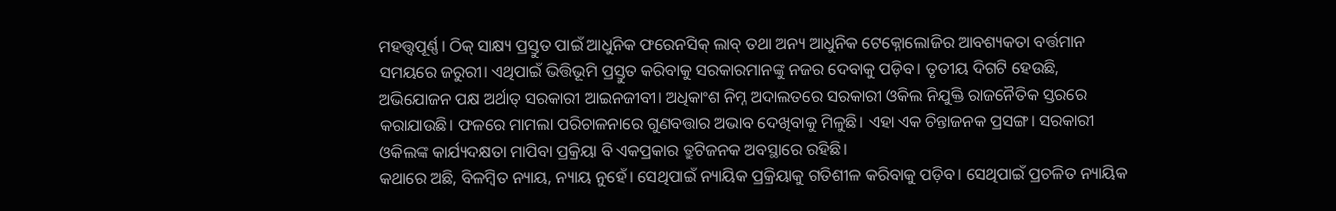ମହତ୍ତ୍ୱପୂର୍ଣ୍ଣ। ଠିକ୍‌ ସାକ୍ଷ୍ୟ ପ୍ରସ୍ତୁତ ପାଇଁ ଆଧୁନିକ ଫରେନସିକ୍‌ ଲାବ୍‌ ତଥା ଅନ୍ୟ ଆଧୁନିକ ଟେକ୍ନୋଲୋଜିର ଆବଶ୍ୟକତା ବର୍ତ୍ତମାନ ସମୟରେ ଜରୁରୀ। ଏଥିପାଇଁ ଭିତ୍ତିଭୂମି ପ୍ରସ୍ତୁତ କରିବାକୁ ସରକାରମାନଙ୍କୁ ନଜର ଦେବାକୁ ପଡ଼ିବ। ତୃତୀୟ ଦିଗଟି ହେଉଛି, ଅଭିଯୋଜନ ପକ୍ଷ ଅର୍ଥାତ୍‌ ସରକାରୀ ଆଇନଜୀବୀ। ଅଧିକାଂଶ ନିମ୍ନ ଅଦାଲତରେ ସରକାରୀ ଓକିଲ ନିଯୁକ୍ତି ରାଜନୈତିକ ସ୍ତରରେ କରାଯାଉଛି। ଫଳରେ ମାମଲା ପରିଚାଳନାରେ ଗୁଣବତ୍ତାର ଅଭାବ ଦେଖିବାକୁ ମିଳୁଛି। ଏହା ଏକ ଚିନ୍ତାଜନକ ପ୍ରସଙ୍ଗ। ସରକାରୀ ଓକିଲଙ୍କ କାର୍ଯ୍ୟଦକ୍ଷତା ମାପିବା ପ୍ରକ୍ରିୟା ବି ଏକପ୍ରକାର ତ୍ରୁଟିଜନକ ଅବସ୍ଥାରେ ରହିଛି।
କଥାରେ ଅଛି, ବିଳମ୍ବିତ ନ୍ୟାୟ, ନ୍ୟାୟ ନୁହେଁ। ସେଥିପାଇଁ ନ୍ୟାୟିକ ପ୍ରକ୍ରିୟାକୁ ଗତିଶୀଳ କରିବାକୁ ପଡ଼ିବ। ସେଥିପାଇଁ ପ୍ରଚଳିତ ନ୍ୟାୟିକ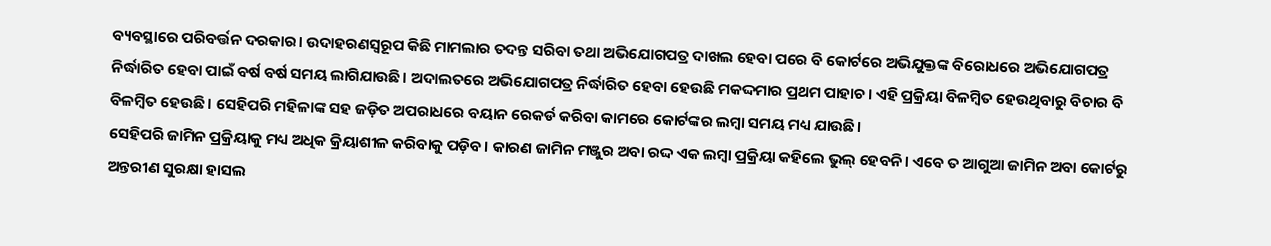ବ୍ୟବସ୍ଥାରେ ପରିବର୍ତ୍ତନ ଦରକାର। ଉଦାହରଣସ୍ବରୂପ କିଛି ମାମଲାର ତଦନ୍ତ ସରିବା ତଥା ଅଭିଯୋଗପତ୍ର ଦାଖଲ ହେବା ପରେ ବି କୋର୍ଟରେ ଅଭିଯୁକ୍ତଙ୍କ ବିରୋଧରେ ଅଭିଯୋଗପତ୍ର ନିର୍ଦ୍ଧାରିତ ହେବା ପାଇଁ ବର୍ଷ ବର୍ଷ ସମୟ ଲାଗିଯାଉଛି। ଅଦାଲତରେ ଅଭିଯୋଗପତ୍ର ନିର୍ଦ୍ଧାରିତ ହେବା ହେଉଛି ମକଦ୍ଦମାର ପ୍ରଥମ ପାହାଚ। ଏହି ପ୍ରକ୍ରିୟା ବିଳମ୍ବିତ ହେଉଥିବାରୁ ବିଚାର ବି ବିଳମ୍ବିତ ହେଉଛି। ସେହିପରି ମହିଳାଙ୍କ ସହ ଜଡ଼ିତ ଅପରାଧରେ ବୟାନ ରେକର୍ଡ କରିବା କାମରେ କୋର୍ଟଙ୍କର ଲମ୍ବା ସମୟ ମଧ୍ୟ ଯାଉଛି।
ସେହିପରି ଜାମିନ ପ୍ରକ୍ରିୟାକୁ ମଧ୍ୟ ଅଧିକ କ୍ରିୟାଶୀଳ କରିବାକୁ ପଡ଼ିବ। କାରଣ ଜାମିନ ମଞ୍ଜୁର ଅବା ରଦ୍ଦ ଏକ ଲମ୍ବା ପ୍ରକ୍ରିୟା କହିଲେ ଭୁଲ୍‌ ହେବନି। ଏବେ ତ ଆଗୁଆ ଜାମିନ ଅବା କୋର୍ଟରୁ ଅନ୍ତରୀଣ ସୁରକ୍ଷା ହାସଲ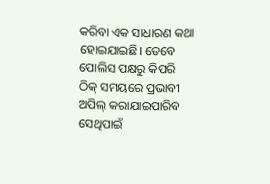କରିବା ଏକ ସାଧାରଣ କଥା ହୋଇଯାଇଛି। ତେବେ ପୋଲିସ ପକ୍ଷରୁ କିପରି ଠିକ୍‌ ସମୟରେ ପ୍ରଭାବୀ ଅପିଲ୍‌ କରାଯାଇପାରିବ ସେଥିପାଇଁ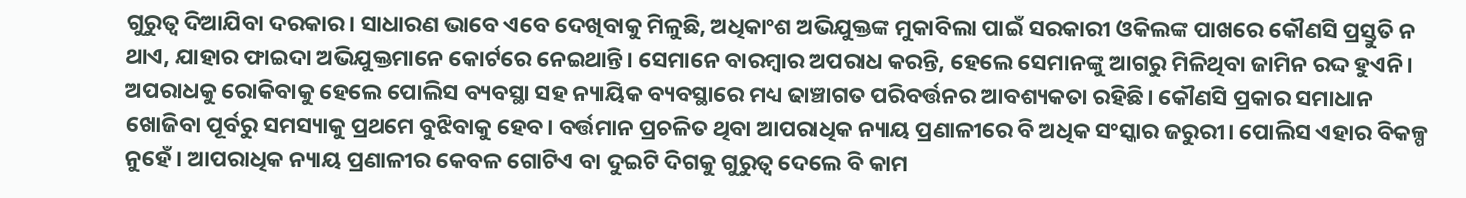ଗୁରୁତ୍ୱ ଦିଆଯିବା ଦରକାର। ସାଧାରଣ ଭାବେ ଏବେ ଦେଖିବାକୁ ମିଳୁଛି, ଅଧିକାଂଶ ଅଭିଯୁକ୍ତଙ୍କ ମୁକାବିଲା ପାଇଁ ସରକାରୀ ଓକିଲଙ୍କ ପାଖରେ କୌଣସି ପ୍ରସ୍ତୁତି ନ ଥାଏ, ଯାହାର ଫାଇଦା ଅଭିଯୁକ୍ତମାନେ କୋର୍ଟରେ ନେଇଥାନ୍ତି। ସେମାନେ ବାରମ୍ବାର ଅପରାଧ କରନ୍ତି, ହେଲେ ସେମାନଙ୍କୁ ଆଗରୁ ମିଳିଥିବା ଜାମିନ ରଦ୍ଦ ହୁଏନି। ଅପରାଧକୁ ରୋକିବାକୁ ହେଲେ ପୋଲିସ ବ୍ୟବସ୍ଥା ସହ ନ୍ୟାୟିକ ବ୍ୟବସ୍ଥାରେ ମଧ୍ୟ ଢାଞ୍ଚାଗତ ପରିବର୍ତ୍ତନର ଆବଶ୍ୟକତା ରହିଛି। କୌଣସି ପ୍ରକାର ସମାଧାନ ଖୋଜିବା ପୂର୍ବରୁ ସମସ୍ୟାକୁ ପ୍ରଥମେ ବୁଝିବାକୁ ହେବ। ବର୍ତ୍ତମାନ ପ୍ରଚଳିତ ଥିବା ଆପରାଧିକ ନ୍ୟାୟ ପ୍ରଣାଳୀରେ ବି ଅଧିକ ସଂସ୍କାର ଜରୁରୀ। ପୋଲିସ ଏହାର ବିକଳ୍ପ ନୁହେଁ। ଆପରାଧିକ ନ୍ୟାୟ ପ୍ରଣାଳୀର କେବଳ ଗୋଟିଏ ବା ଦୁଇଟି ଦିଗକୁ ଗୁରୁତ୍ୱ ଦେଲେ ବି କାମ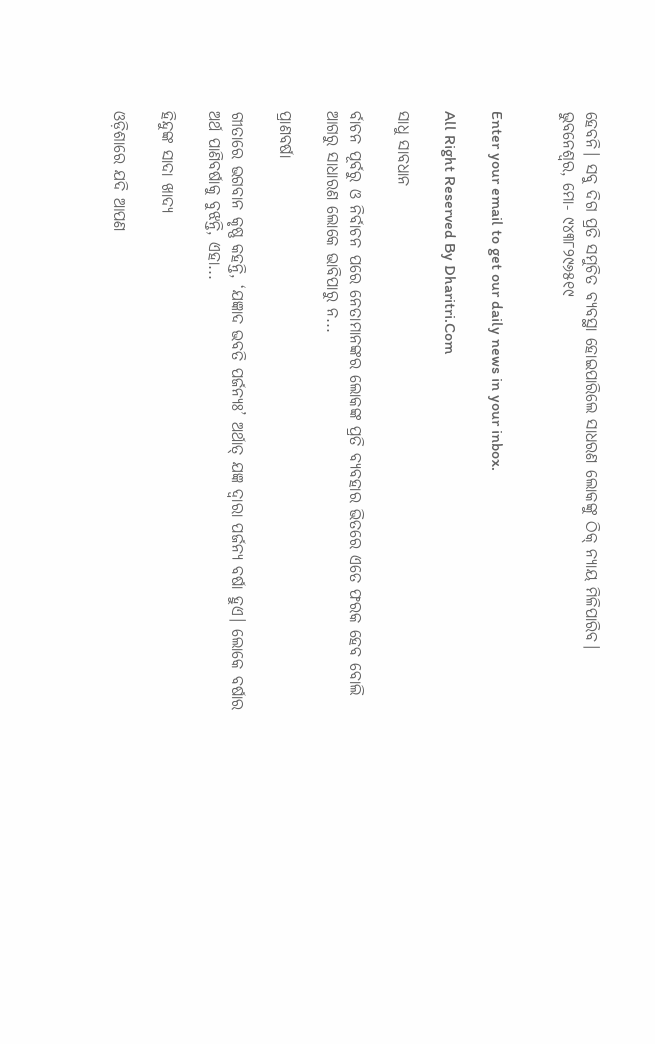ହେବନି। ସବୁ ଦିଗ ପ୍ରତି ସମୁଚିତ ବ୍ୟବସ୍ଥା ହୋଇପାରିଲେ ସାଧରଣ ଲୋକଙ୍କୁ ଠିକ୍‌ ନ୍ୟାୟ ମିଳିପାରିବ।
ଭୁବନେଶ୍ୱର, ମୋ- ୯୪୩୮୨୯୬୫୧୯


Enter your email to get our daily news in your inbox.

All Right Reserved By Dharitri.Com

ସାଧୁ ସାବଧାନ

ର୍ବାଚନ ପୂର୍ବରୁ ଓ ନିର୍ବାଚନ ପରେ ନେତାମାନଙ୍କର ଲୋକଙ୍କ ପ୍ରତି ବ୍ୟବହାର ଭିତରେ ଏତେ ଫରକ ହେବ ବୋଲି ଆଗରୁ ସାଧାରଣ ଲୋକେ ଭାବିପାରୁ ନ...

ପ୍ରାଣବର୍ଷା

ଗୀତାରେ ଭଗବାନ କୃଷ୍ଣ କହନ୍ତି, ‘ଯଜ୍ଞାଦ ଭବତି ପର୍ଜନ୍ୟଃ’ ଅର୍ଥାତ୍‌ ଯଜ୍ଞ ଦ୍ୱାରା ପର୍ଜନ୍ୟ ବର୍ଷା ହୁଏ। ଲୋକେ ବର୍ଷାର ଅର୍ଥ ପାଣିବର୍ଷାକୁ ବୁଝନ୍ତି, ଏହା...

ହିନ୍ଦୁଙ୍କ ସାଦା ଖାଦ୍ୟ

ଓଡ଼ିଶାରେ ଯଦି ଆପଣ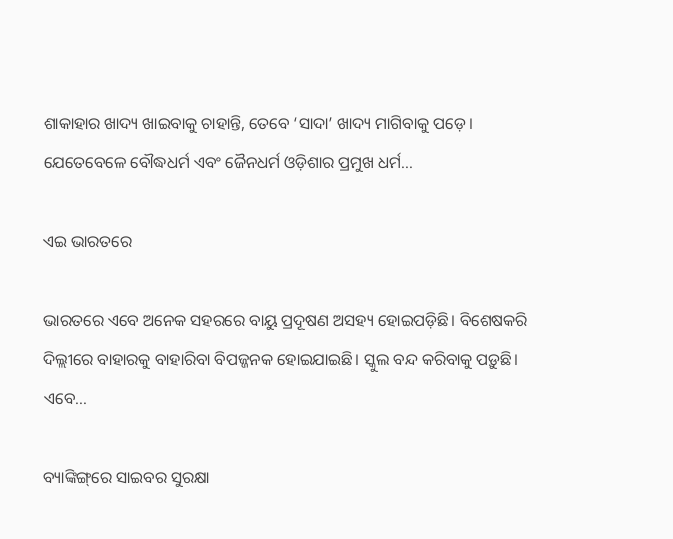ଶାକାହାର ଖାଦ୍ୟ ଖାଇବାକୁ ଚାହାନ୍ତି, ତେବେ ‘ସାଦା’ ଖାଦ୍ୟ ମାଗିବାକୁ ପଡ଼େ। ଯେତେବେଳେ ବୌଦ୍ଧଧର୍ମ ଏବଂ ଜୈନଧର୍ମ ଓଡ଼ିଶାର ପ୍ରମୁଖ ଧର୍ମ...

ଏଇ ଭାରତରେ

ଭାରତରେ ଏବେ ଅନେକ ସହରରେ ବାୟୁ ପ୍ରଦୂଷଣ ଅସହ୍ୟ ହୋଇପଡ଼ିଛି। ବିଶେଷକରି ଦିଲ୍ଲୀରେ ବାହାରକୁ ବାହାରିବା ବିପଜ୍ଜନକ ହୋଇଯାଇଛି। ସ୍କୁଲ ବନ୍ଦ କରିବାକୁ ପଡ଼ୁଛି। ଏବେ...

ବ୍ୟାଙ୍କିଙ୍ଗ୍‌ରେ ସାଇବର ସୁରକ୍ଷା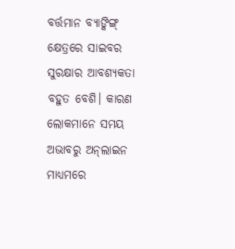ବର୍ତ୍ତମାନ ବ୍ୟାଙ୍କିଙ୍ଗ୍‌ କ୍ଷେତ୍ରରେ ସାଇବର ସୁରକ୍ଷାର ଆବଶ୍ୟକତା ବହୁତ ବେଶି। କାରଣ ଲୋକମାନେ ସମୟ ଅଭାବରୁ ଅନ୍‌ଲାଇନ ମାଧ୍ୟମରେ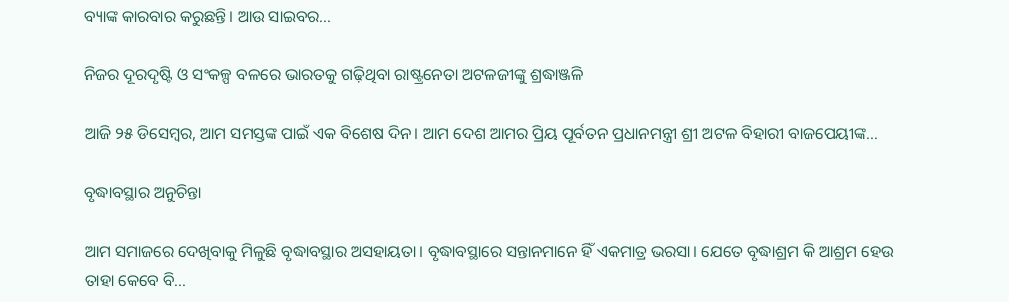ବ୍ୟାଙ୍କ କାରବାର କରୁଛନ୍ତି। ଆଉ ସାଇବର...

ନିଜର ଦୂରଦୃଷ୍ଟି ଓ ସଂକଳ୍ପ ବଳରେ ଭାରତକୁ ଗଢ଼ିଥିବା ରାଷ୍ଟ୍ରନେତା ଅଟଳଜୀଙ୍କୁ ଶ୍ରଦ୍ଧାଞ୍ଜଳି

ଆଜି ୨୫ ଡିସେମ୍ବର, ଆମ ସମସ୍ତଙ୍କ ପାଇଁ ଏକ ବିଶେଷ ଦିନ। ଆମ ଦେଶ ଆମର ପ୍ରିୟ ପୂର୍ବତନ ପ୍ରଧାନମନ୍ତ୍ରୀ ଶ୍ରୀ ଅଟଳ ବିହାରୀ ବାଜପେୟୀଙ୍କ...

ବୃଦ୍ଧାବସ୍ଥାର ଅନୁଚିନ୍ତା

ଆମ ସମାଜରେ ଦେଖିବାକୁ ମିଳୁଛି ବୃଦ୍ଧାବସ୍ଥାର ଅସହାୟତା। ବୃଦ୍ଧାବସ୍ଥାରେ ସନ୍ତାନମାନେ ହିଁ ଏକମାତ୍ର ଭରସା। ଯେତେ ବୃଦ୍ଧାଶ୍ରମ କି ଆଶ୍ରମ ହେଉ ତାହା କେବେ ବି...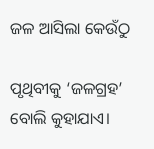ଜଳ ଆସିଲା କେଉଁଠୁ

ପୃଥିବୀକୁ ‘ଜଳଗ୍ରହ’ ବୋଲି କୁହାଯାଏ।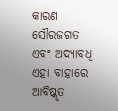କାରଣ ସୌରଜଗତ ଏବଂ ଅଦ୍ୟାବଧି ଏହା ବାହାରେ ଆବିଷ୍କୃତ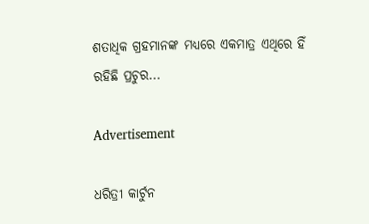ଶତାଧିକ ଗ୍ରହମାନଙ୍କ ମଧ୍ୟରେ ଏକମାତ୍ର ଏଥିରେ ହିଁ ରହିଛି ପ୍ରଚୁର...

Advertisement

ଧରିତ୍ରୀ କାର୍ଟୁନ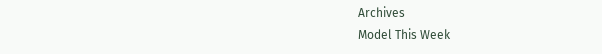Archives
Model This Week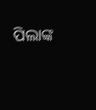ପିଲାଙ୍କ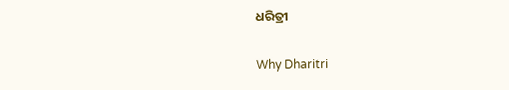ଧରିତ୍ରୀ

Why Dharitri